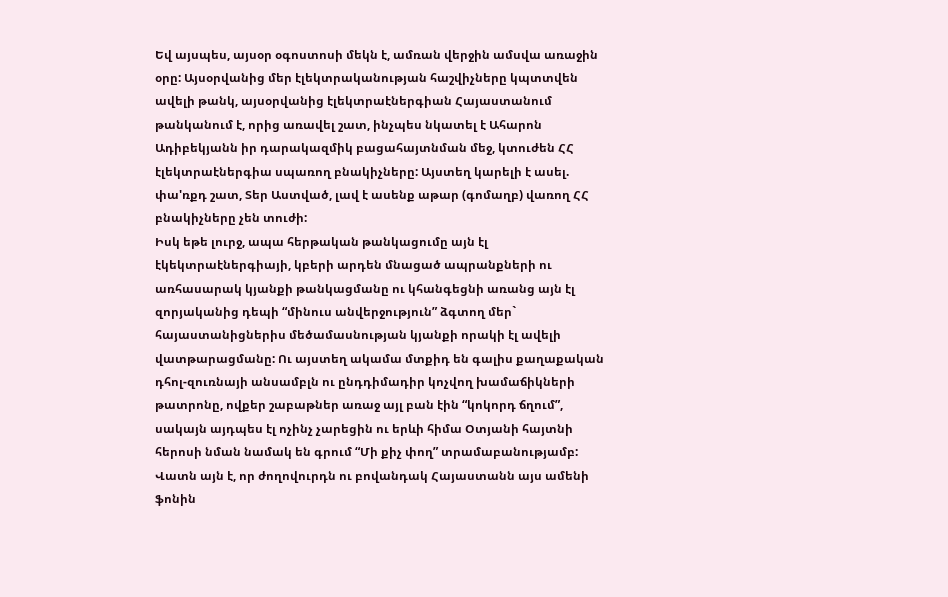Եվ այսպես, այսօր օգոստոսի մեկն է, ամռան վերջին ամսվա առաջին օրը: Այսօրվանից մեր էլեկտրականության հաշվիչները կպտտվեն ավելի թանկ, այսօրվանից էլեկտրաէներգիան Հայաստանում թանկանում է, որից առավել շատ, ինչպես նկատել է Ահարոն Ադիբեկյանն իր դարակազմիկ բացահայտնման մեջ, կտուժեն ՀՀ էլեկտրաէներգիա սպառող բնակիչները: Այստեղ կարելի է ասել. փա'ռքդ շատ, Տեր Աստված, լավ է ասենք աթար (գոմաղբ) վառող ՀՀ բնակիչները չեն տուժի:
Իսկ եթե լուրջ, ապա հերթական թանկացումը այն էլ էկեկտրաէներգիայի, կբերի արդեն մնացած ապրանքների ու առհասարակ կյանքի թանկացմանը ու կհանգեցնի առանց այն էլ զորյականից դեպի “մինուս անվերջություն” ձգտող մեր` հայաստանիցներիս մեծամասնության կյանքի որակի էլ ավելի վատթարացմանը: Ու այստեղ ակամա մտքիդ են գալիս քաղաքական դհոլ-զուռնայի անսամբլն ու ընդդիմադիր կոչվող խամաճիկների թատրոնը, ովքեր շաբաթներ առաջ այլ բան էին “կոկորդ ճղում”, սակայն այդպես էլ ոչինչ չարեցին ու երևի հիմա Օտյանի հայտնի հերոսի նման նամակ են գրում “Մի քիչ փող” տրամաբանությամբ: Վատն այն է, որ ժողովուրդն ու բովանդակ Հայաստանն այս ամենի ֆոնին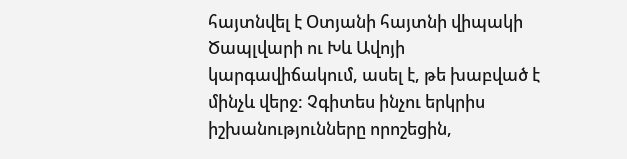հայտնվել է Օտյանի հայտնի վիպակի Ծապլվարի ու Խև Ավոյի կարգավիճակում, ասել է, թե խաբված է մինչև վերջ: Չգիտես ինչու երկրիս իշխանությունները որոշեցին,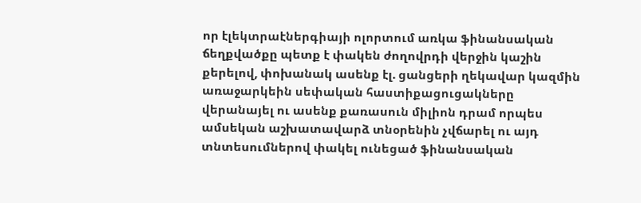որ էլեկտրաէներգիայի ոլորտում առկա ֆինանսական ճեղքվածքը պետք է փակեն ժողովրդի վերջին կաշին քերելով, փոխանակ ասենք էլ. ցանցերի ղեկավար կազմին առաջարկեին սեփական հաստիքացուցակները վերանայել ու ասենք քառասուն միլիոն դրամ որպես ամսեկան աշխատավարձ տնօրենին չվճարել ու այդ տնտեսումներով փակել ունեցած ֆինանսական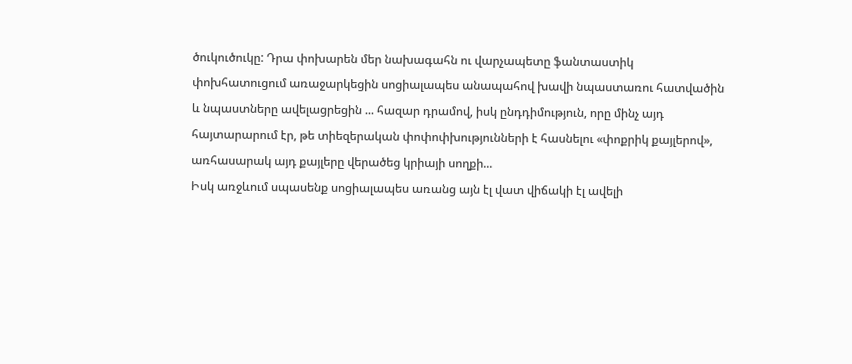ծուկուծուկը: Դրա փոխարեն մեր նախագահն ու վարչապետը ֆանտաստիկ փոխհատուցում առաջարկեցին սոցիալապես անապահով խավի նպաստառու հատվածին և նպաստները ավելացրեցին ... հազար դրամով, իսկ ընդդիմություն, որը մինչ այդ հայտարարում էր, թե տիեզերական փոփոփխությունների է հասնելու «փոքրիկ քայլերով», առհասարակ այդ քայլերը վերածեց կրիայի սողքի...
Իսկ առջևում սպասենք սոցիալապես առանց այն էլ վատ վիճակի էլ ավելի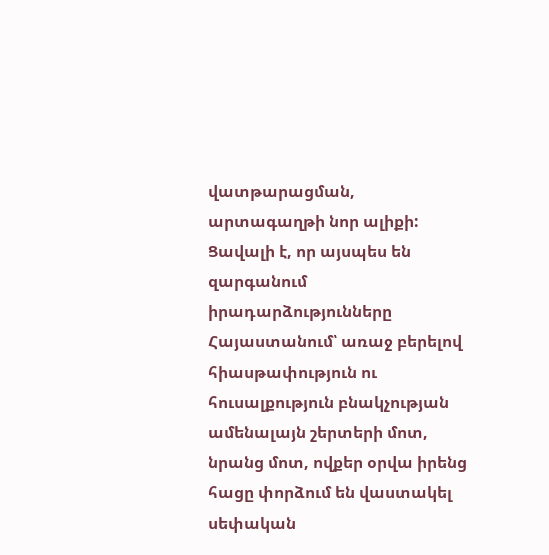վատթարացման, արտագաղթի նոր ալիքի: Ցավալի է, որ այսպես են զարգանում իրադարձությունները Հայաստանում՝ առաջ բերելով հիասթափություն ու հուսալքություն բնակչության ամենալայն շերտերի մոտ, նրանց մոտ, ովքեր օրվա իրենց հացը փորձում են վաստակել սեփական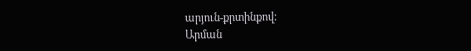արյուն-քրտինքով:
Արման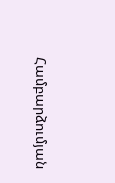Համբարձումյան